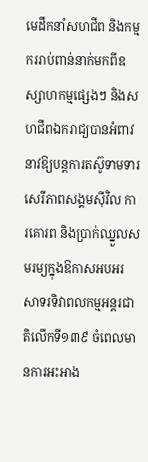មេដឹកនាំសហជីព និងកម្មកររាប់ពាន់នាក់មកពីឧស្សាហកម្មផ្សេងៗ និងសហជីពឯករាជ្យបានអំពាវនាវឱ្យបន្តការតស៊ូទាមទារសេរីភាពសង្គមស៊ីវិល ការគោរព និងប្រាក់ឈ្នួលសមរម្យក្នុងឱកាសអបអរសាទរទិវាពលកម្មអន្តរជាតិលើកទី១៣៩ ចំពេលមានការអះអាង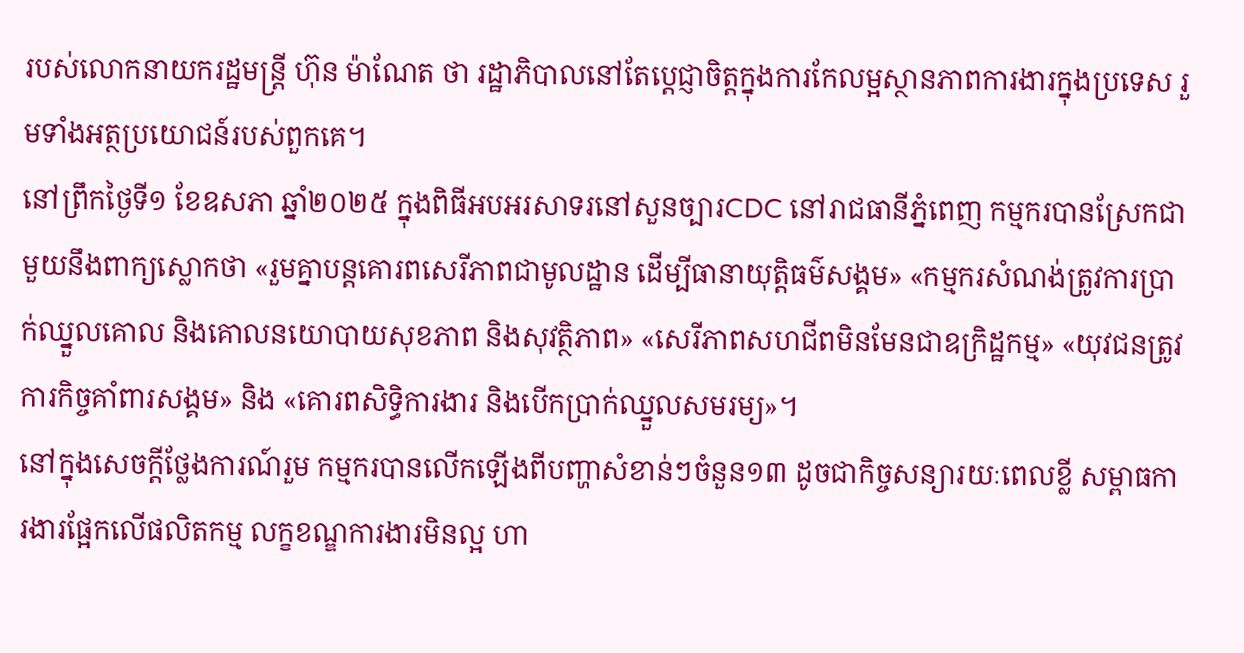របស់លោកនាយករដ្ឋមន្ត្រី ហ៊ុន ម៉ាណែត ថា រដ្ឋាភិបាលនៅតែប្តេជ្ញាចិត្តក្នុងការកែលម្អស្ថានភាពការងារក្នុងប្រទេស រួមទាំងអត្ថប្រយោជន៍របស់ពួកគេ។
នៅព្រឹកថ្ងៃទី១ ខែឧសភា ឆ្នាំ២០២៥ ក្នុងពិធីអបអរសាទរនៅសួនច្បារCDC នៅរាជធានីភ្នំពេញ កម្មករបានស្រែកជាមួយនឹងពាក្យស្លោកថា «រួមគ្នាបន្តគោរពសេរីភាពជាមូលដ្ឋាន ដើម្បីធានាយុត្តិធម៌សង្គម» «កម្មករសំណង់ត្រូវការប្រាក់ឈ្នួលគោល និងគោលនយោបាយសុខភាព និងសុវត្ថិភាព» «សេរីភាពសហជីពមិនមែនជាឧក្រិដ្ឋកម្ម» «យុវជនត្រូវការកិច្ចគាំពារសង្គម» និង «គោរពសិទ្ធិការងារ និងបើកប្រាក់ឈ្នួលសមរម្យ»។
នៅក្នុងសេចក្តីថ្លែងការណ៍រួម កម្មករបានលើកឡើងពីបញ្ហាសំខាន់ៗចំនួន១៣ ដូចជាកិច្ចសន្យារយៈពេលខ្លី សម្ពាធការងារផ្អែកលើផលិតកម្ម លក្ខខណ្ឌការងារមិនល្អ ហា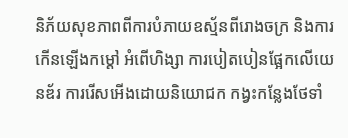និភ័យសុខភាពពីការបំភាយឧស្ម័នពីរោងចក្រ និងការកើនឡើងកម្ដៅ អំពើហិង្សា ការបៀតបៀនផ្អែកលើយេនឌ័រ ការរើសអើងដោយនិយោជក កង្វះកន្លែងថែទាំ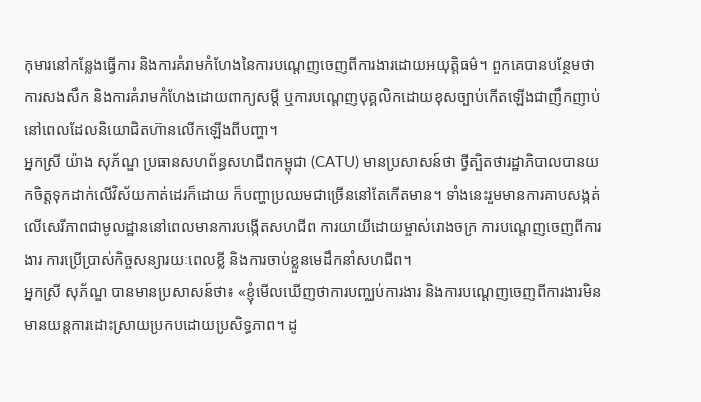កុមារនៅកន្លែងធ្វើការ និងការគំរាមកំហែងនៃការបណ្តេញចេញពីការងារដោយអយុត្តិធម៌។ ពួកគេបានបន្ថែមថា ការសងសឹក និងការគំរាមកំហែងដោយពាក្យសម្ដី ឬការបណ្តេញបុគ្គលិកដោយខុសច្បាប់កើតឡើងជាញឹកញាប់នៅពេលដែលនិយោជិតហ៊ានលើកឡើងពីបញ្ហា។
អ្នកស្រី យ៉ាង សុភ័ណ្ឌ ប្រធានសហព័ន្ធសហជីពកម្ពុជា (CATU) មានប្រសាសន៍ថា ថ្វីត្បិតថារដ្ឋាភិបាលបានយកចិត្តទុកដាក់លើវិស័យកាត់ដេរក៏ដោយ ក៏បញ្ហាប្រឈមជាច្រើននៅតែកើតមាន។ ទាំងនេះរួមមានការគាបសង្កត់លើសេរីភាពជាមូលដ្ឋាននៅពេលមានការបង្កើតសហជីព ការយាយីដោយម្ចាស់រោងចក្រ ការបណ្តេញចេញពីការងារ ការប្រើប្រាស់កិច្ចសន្យារយៈពេលខ្លី និងការចាប់ខ្លួនមេដឹកនាំសហជីព។
អ្នកស្រី សុភ័ណ្ឌ បានមានប្រសាសន៍ថា៖ «ខ្ញុំមើលឃើញថាការបញ្ឈប់ការងារ និងការបណ្តេញចេញពីការងារមិនមានយន្តការដោះស្រាយប្រកបដោយប្រសិទ្ធភាព។ ដូ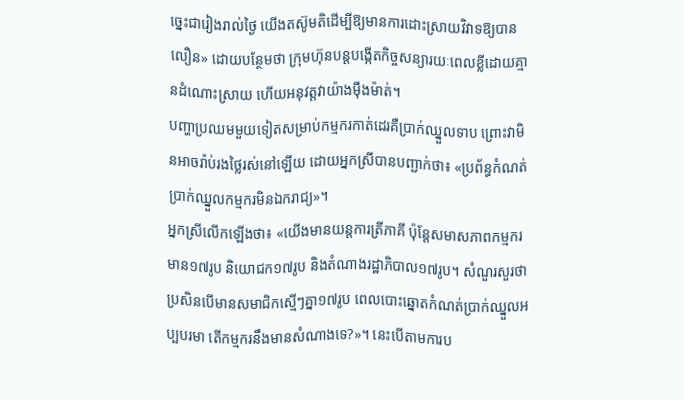ច្នេះជារៀងរាល់ថ្ងៃ យើងតស៊ូមតិដើម្បីឱ្យមានការដោះស្រាយវិវាទឱ្យបានលឿន» ដោយបន្ថែមថា ក្រុមហ៊ុនបន្តបង្កើតកិច្ចសន្យារយៈពេលខ្លីដោយគ្មានដំណោះស្រាយ ហើយអនុវត្តវាយ៉ាងម៉ឺងម៉ាត់។
បញ្ហាប្រឈមមួយទៀតសម្រាប់កម្មករកាត់ដេរគឺប្រាក់ឈ្នួលទាប ព្រោះវាមិនអាចរ៉ាប់រងថ្លៃរស់នៅឡើយ ដោយអ្នកស្រីបានបញ្ជាក់ថា៖ «ប្រព័ន្ធកំណត់ប្រាក់ឈ្នួលកម្មករមិនឯករាជ្យ»។
អ្នកស្រីលើកឡើងថា៖ «យើងមានយន្តការត្រីភាគី ប៉ុន្តែសមាសភាពកម្មករមាន១៧រូប និយោជក១៧រូប និងតំណាងរដ្ឋាភិបាល១៧រូប។ សំណួរសួរថា ប្រសិនបើមានសមាជិកស្មើៗគ្នា១៧រូប ពេលបោះឆ្នោតកំណត់ប្រាក់ឈ្នួលអប្បបរមា តើកម្មករនឹងមានសំណាងទេ?»។ នេះបើតាមការប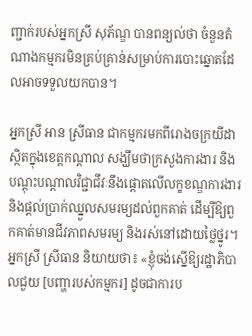ញ្ជាក់របស់អ្នកស្រី សុភ័ណ្ឌ បានពន្យល់ថា ចំនួនតំណាងកម្មករមិនគ្រប់គ្រាន់សម្រាប់ការបោះឆ្នោតដែលអាចទទួលយកបាន។

អ្នកស្រី អាន ស្រីធាន ជាកម្មករមកពីរោងចក្រយីដា ស្ថិតក្នុងខេត្តកណ្តាល សង្ឃឹមថាក្រសួងការងារ និងបណ្តុះបណ្តាលវិជ្ជាជីវៈនឹងផ្តោតលើលក្ខខណ្ឌការងារ និងផ្តល់ប្រាក់ឈ្នួលសមរម្យដល់ពួកគាត់ ដើម្បីឱ្យពួកគាត់មានជីវភាពសមរម្យ និងរស់នៅដោយថ្លៃថ្នូរ។
អ្នកស្រី ស្រីធាន និយាយថា៖ «ខ្ញុំចង់ស្នើឱ្យរដ្ឋាភិបាលជួយ [បញ្ហារបស់កម្មករ] ដូចជាការប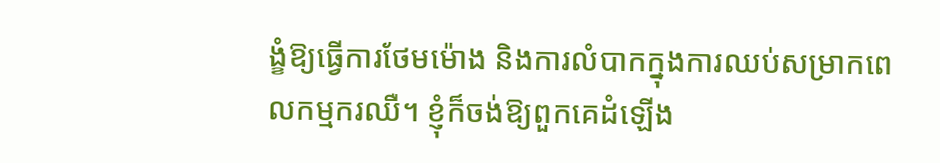ង្ខំឱ្យធ្វើការថែមម៉ោង និងការលំបាកក្នុងការឈប់សម្រាកពេលកម្មករឈឺ។ ខ្ញុំក៏ចង់ឱ្យពួកគេដំឡើង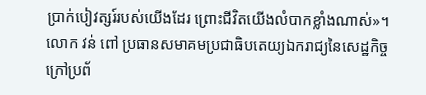ប្រាក់បៀវត្សរ៍របស់យើងដែរ ព្រោះជីវិតយើងលំបាកខ្លាំងណាស់»។
លោក វន់ ពៅ ប្រធានសមាគមប្រជាធិបតេយ្យឯករាជ្យនៃសេដ្ឋកិច្ចក្រៅប្រព័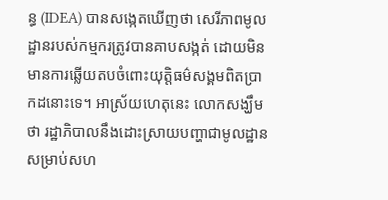ន្ធ (IDEA) បានសង្កេតឃើញថា សេរីភាពមូលដ្ឋានរបស់កម្មករត្រូវបានគាបសង្កត់ ដោយមិនមានការឆ្លើយតបចំពោះយុត្តិធម៌សង្គមពិតប្រាកដនោះទេ។ អាស្រ័យហេតុនេះ លោកសង្ឃឹមថា រដ្ឋាភិបាលនឹងដោះស្រាយបញ្ហាជាមូលដ្ឋានសម្រាប់សហ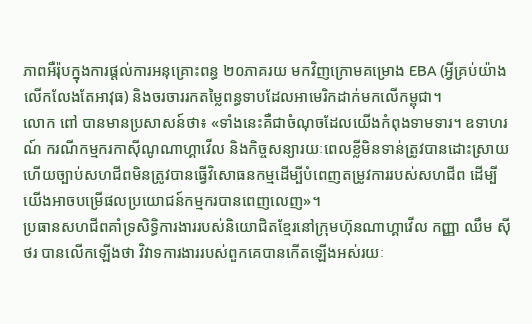ភាពអឺរ៉ុបក្នុងការផ្តល់ការអនុគ្រោះពន្ធ ២០ភាគរយ មកវិញក្រោមគម្រោង EBA (អ្វីគ្រប់យ៉ាងលើកលែងតែអាវុធ) និងចរចាររកតម្លៃពន្ធទាបដែលអាមេរិកដាក់មកលើកម្ពុជា។
លោក ពៅ បានមានប្រសាសន៍ថា៖ «ទាំងនេះគឺជាចំណុចដែលយើងកំពុងទាមទារ។ ឧទាហរណ៍ ករណីកម្មករកាស៊ីណូណាហ្គាវើល និងកិច្ចសន្យារយៈពេលខ្លីមិនទាន់ត្រូវបានដោះស្រាយ ហើយច្បាប់សហជីពមិនត្រូវបានធ្វើវិសោធនកម្មដើម្បីបំពេញតម្រូវការរបស់សហជីព ដើម្បីយើងអាចបម្រើផលប្រយោជន៍កម្មករបានពេញលេញ»។
ប្រធានសហជីពគាំទ្រសិទ្ធិការងាររបស់និយោជិតខ្មែរនៅក្រុមហ៊ុនណាហ្គាវើល កញ្ញា ឈឹម ស៊ីថរ បានលើកឡើងថា វិវាទការងាររបស់ពួកគេបានកើតឡើងអស់រយៈ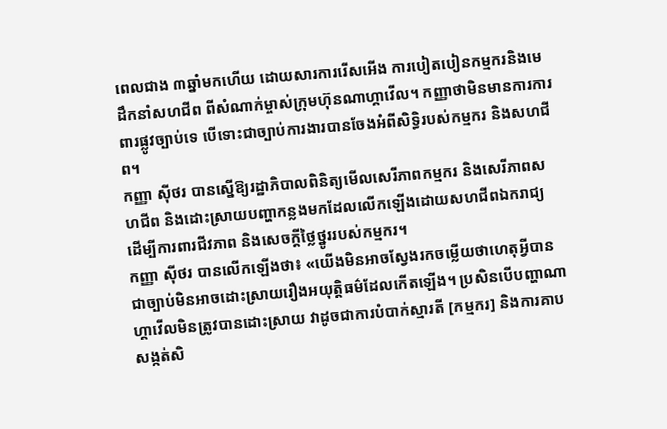ពេលជាង ៣ឆ្នាំមកហើយ ដោយសារការរើសអើង ការបៀតបៀនកម្មករនិងមេដឹកនាំសហជីព ពីសំណាក់ម្ចាស់ក្រុមហ៊ុនណាហ្គាវើល។ កញ្ញាថាមិនមានការការពារផ្លូវច្បាប់ទេ បើទោះជាច្បាប់ការងារបានចែងអំពីសិទ្ធិរបស់កម្មករ និងសហជីព។
កញ្ញា ស៊ីថរ បានស្នើឱ្យរដ្ឋាភិបាលពិនិត្យមើលសេរីភាពកម្មករ និងសេរីភាពសហជីព និងដោះស្រាយបញ្ហាកន្លងមកដែលលើកឡើងដោយសហជីពឯករាជ្យ ដើម្បីការពារជីវភាព និងសេចក្តីថ្លៃថ្នូររបស់កម្មករ។
កញ្ញា ស៊ីថរ បានលើកឡើងថា៖ «យើងមិនអាចស្វែងរកចម្លើយថាហេតុអ្វីបានជាច្បាប់មិនអាចដោះស្រាយរឿងអយុត្តិធម៌ដែលកើតឡើង។ ប្រសិនបើបញ្ហាណាហ្គាវើលមិនត្រូវបានដោះស្រាយ វាដូចជាការបំបាក់ស្មារតី [កម្មករ] និងការគាបសង្កត់សិ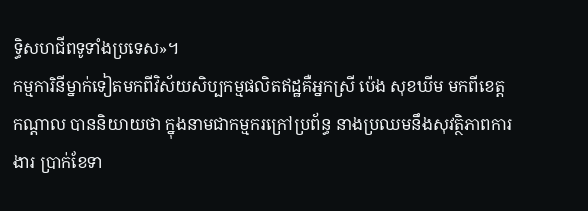ទ្ធិសហជីពទូទាំងប្រទេស»។
កម្មការិនីម្នាក់ទៀតមកពីវិស័យសិប្បកម្មផលិតឥដ្ឋគឺអ្នកស្រី ប៉េង សុខឃីម មកពីខេត្តកណ្តាល បាននិយាយថា ក្នុងនាមជាកម្មករក្រៅប្រព័ន្ធ នាងប្រឈមនឹងសុវត្ថិភាពការងារ ប្រាក់ខែទា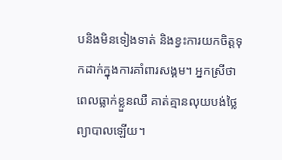បនិងមិនទៀងទាត់ និងខ្វះការយកចិត្តទុកដាក់ក្នុងការគាំពារសង្គម។ អ្នកស្រីថាពេលធ្លាក់ខ្លួនឈឺ គាត់គ្មានលុយបង់ថ្លៃព្យាបាលឡើយ។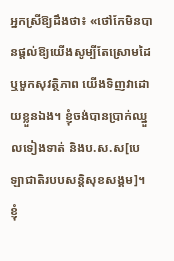អ្នកស្រីឱ្យដឹងថា៖ «ថៅកែមិនបានផ្ដល់ឱ្យយើងសូម្បីតែស្រោមដៃ ឬមួកសុវត្ថិភាព យើងទិញវាដោយខ្លួនឯង។ ខ្ញុំចង់បានប្រាក់ឈ្នួលទៀងទាត់ និងប.ស.ស[បេឡាជាតិរបបសន្តិសុខសង្គម]។ ខ្ញុំ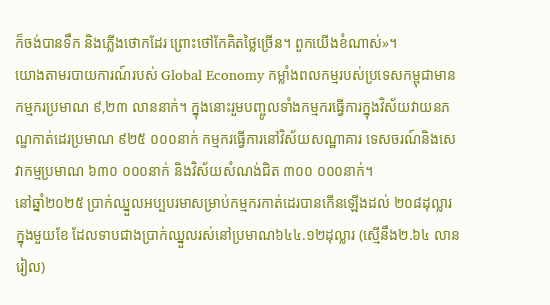ក៏ចង់បានទឹក និងភ្លើងថោកដែរ ព្រោះថៅកែគិតថ្លៃច្រើន។ ពួកយើងខំណាស់»។
យោងតាមរបាយការណ៍របស់ Global Economy កម្លាំងពលកម្មរបស់ប្រទេសកម្ពុជាមានកម្មករប្រមាណ ៩,២៣ លាននាក់។ ក្នុងនោះរួមបញ្ចូលទាំងកម្មករធ្វើការក្នុងវិស័យវាយនភណ្ឌកាត់ដេរប្រមាណ ៩២៥ ០០០នាក់ កម្មករធ្វើការនៅវិស័យសណ្ឋាគារ ទេសចរណ៍និងសេវាកម្មប្រមាណ ៦៣០ ០០០នាក់ និងវិស័យសំណង់ជិត ៣០០ ០០០នាក់។
នៅឆ្នាំ២០២៥ ប្រាក់ឈ្នួលអប្បបរមាសម្រាប់កម្មករកាត់ដេរបានកើនឡើងដល់ ២០៨ដុល្លារក្នុងមួយខែ ដែលទាបជាងប្រាក់ឈ្នួលរស់នៅប្រមាណ៦៤៤.១២ដុល្លារ (ស្មើនឹង២.៦៤ លានរៀល)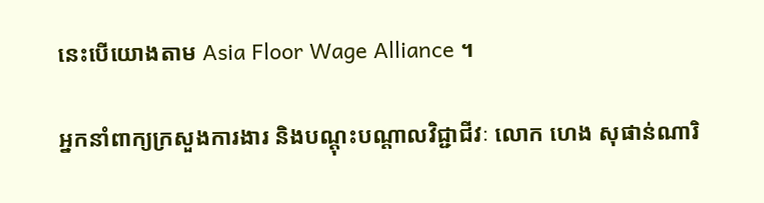នេះបើយោងតាម Asia Floor Wage Alliance ។

អ្នកនាំពាក្យក្រសួងការងារ និងបណ្ដុះបណ្ដាលវិជ្ជាជីវៈ លោក ហេង សុផាន់ណារិ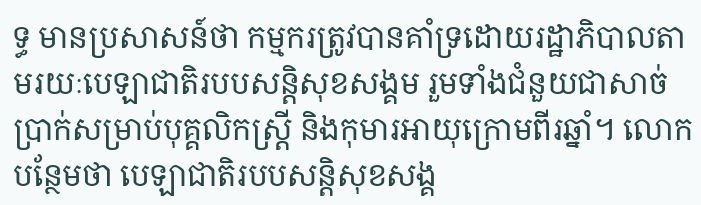ទ្ធ មានប្រសាសន៍ថា កម្មករត្រូវបានគាំទ្រដោយរដ្ឋាភិបាលតាមរយៈបេឡាជាតិរបបសន្តិសុខសង្គម រួមទាំងជំនួយជាសាច់ប្រាក់សម្រាប់បុគ្គលិកស្ត្រី និងកុមារអាយុក្រោមពីរឆ្នាំ។ លោកបន្ថែមថា បេឡាជាតិរបបសន្តិសុខសង្គ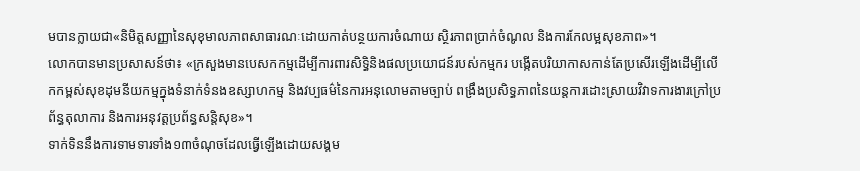មបានក្លាយជា«និមិត្តសញ្ញានៃសុខុមាលភាពសាធារណៈដោយកាត់បន្ថយការចំណាយ ស្ថិរភាពប្រាក់ចំណូល និងការកែលម្អសុខភាព»។
លោកបានមានប្រសាសន៍ថា៖ «ក្រសួងមានបេសកកម្មដើម្បីការពារសិទ្ធិនិងផលប្រយោជន៍របស់កម្មករ បង្កើតបរិយាកាសកាន់តែប្រសើរឡើងដើម្បីលើកកម្ពស់សុខដុមនីយកម្មក្នុងទំនាក់ទំនងឧស្សាហកម្ម និងវប្បធម៌នៃការអនុលោមតាមច្បាប់ ពង្រឹងប្រសិទ្ធភាពនៃយន្តការដោះស្រាយវិវាទការងារក្រៅប្រព័ន្ធតុលាការ និងការអនុវត្តប្រព័ន្ធសន្តិសុខ»។
ទាក់ទិននឹងការទាមទារទាំង១៣ចំណុចដែលធ្វើឡើងដោយសង្គម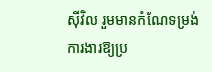ស៊ីវិល រួមមានកំណែទម្រង់ការងារឱ្យប្រ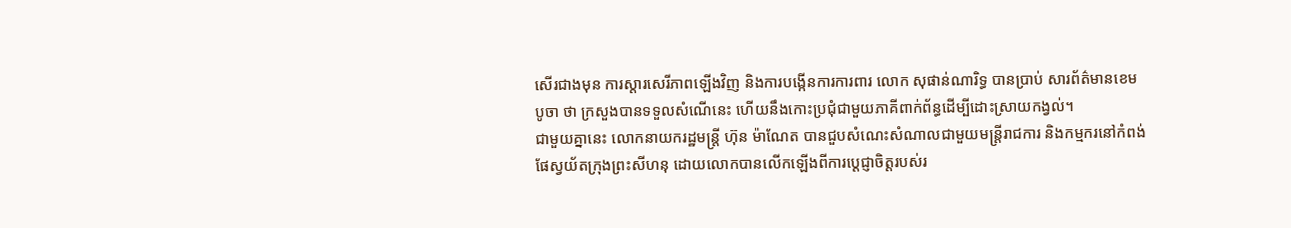សើរជាងមុន ការស្តារសេរីភាពឡើងវិញ និងការបង្កើនការការពារ លោក សុផាន់ណារិទ្ធ បានប្រាប់ សារព័ត៌មានខេមបូចា ថា ក្រសួងបានទទួលសំណើនេះ ហើយនឹងកោះប្រជុំជាមួយភាគីពាក់ព័ន្ធដើម្បីដោះស្រាយកង្វល់។
ជាមួយគ្នានេះ លោកនាយករដ្ឋមន្ត្រី ហ៊ុន ម៉ាណែត បានជួបសំណេះសំណាលជាមួយមន្ត្រីរាជការ និងកម្មករនៅកំពង់ផែស្វយ័តក្រុងព្រះសីហនុ ដោយលោកបានលើកឡើងពីការប្តេជ្ញាចិត្តរបស់រ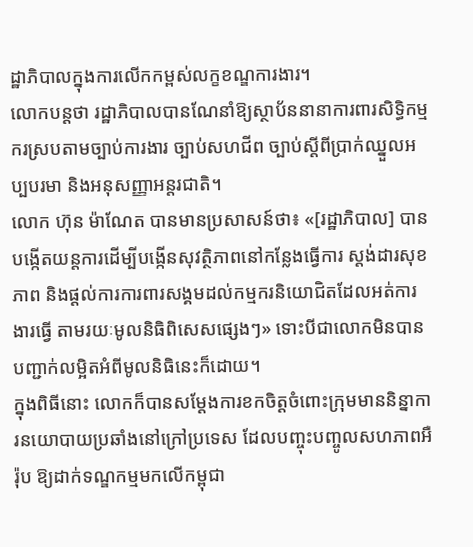ដ្ឋាភិបាលក្នុងការលើកកម្ពស់លក្ខខណ្ឌការងារ។
លោកបន្តថា រដ្ឋាភិបាលបានណែនាំឱ្យស្ថាប័ននានាការពារសិទ្ធិកម្មករស្របតាមច្បាប់ការងារ ច្បាប់សហជីព ច្បាប់ស្តីពីប្រាក់ឈ្នួលអប្បបរមា និងអនុសញ្ញាអន្តរជាតិ។
លោក ហ៊ុន ម៉ាណែត បានមានប្រសាសន៍ថា៖ «[រដ្ឋាភិបាល] បានបង្កើតយន្តការដើម្បីបង្កើនសុវត្ថិភាពនៅកន្លែងធ្វើការ ស្តង់ដារសុខភាព និងផ្តល់ការការពារសង្គមដល់កម្មករនិយោជិតដែលអត់ការងារធ្វើ តាមរយៈមូលនិធិពិសេសផ្សេងៗ» ទោះបីជាលោកមិនបានបញ្ជាក់លម្អិតអំពីមូលនិធិនេះក៏ដោយ។
ក្នុងពិធីនោះ លោកក៏បានសម្តែងការខកចិត្តចំពោះក្រុមមាននិន្នាការនយោបាយប្រឆាំងនៅក្រៅប្រទេស ដែលបញ្ចុះបញ្ចូលសហភាពអឺរ៉ុប ឱ្យដាក់ទណ្ឌកម្មមកលើកម្ពុជា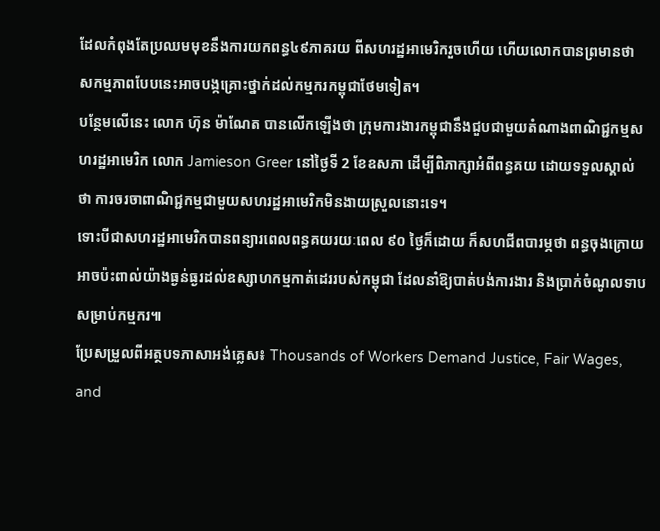ដែលកំពុងតែប្រឈមមុខនឹងការយកពន្ធ៤៩ភាគរយ ពីសហរដ្ឋអាមេរិករួចហើយ ហើយលោកបានព្រមានថា សកម្មភាពបែបនេះអាចបង្កគ្រោះថ្នាក់ដល់កម្មករកម្ពុជាថែមទៀត។
បន្ថែមលើនេះ លោក ហ៊ុន ម៉ាណែត បានលើកឡើងថា ក្រុមការងារកម្ពុជានឹងជួបជាមួយតំណាងពាណិជ្ជកម្មសហរដ្ឋអាមេរិក លោក Jamieson Greer នៅថ្ងៃទី 2 ខែឧសភា ដើម្បីពិភាក្សាអំពីពន្ធគយ ដោយទទួលស្គាល់ថា ការចរចាពាណិជ្ជកម្មជាមួយសហរដ្ឋអាមេរិកមិនងាយស្រួលនោះទេ។
ទោះបីជាសហរដ្ឋអាមេរិកបានពន្យារពេលពន្ធគយរយៈពេល ៩០ ថ្ងៃក៏ដោយ ក៏សហជីពបារម្ភថា ពន្ធចុងក្រោយអាចប៉ះពាល់យ៉ាងធ្ងន់ធ្ងរដល់ឧស្សាហកម្មកាត់ដេររបស់កម្ពុជា ដែលនាំឱ្យបាត់បង់ការងារ និងប្រាក់ចំណូលទាបសម្រាប់កម្មករ៕
ប្រែសម្រួលពីអត្ថបទភាសាអង់គ្លេស៖ Thousands of Workers Demand Justice, Fair Wages, and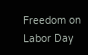Freedom on Labor Day